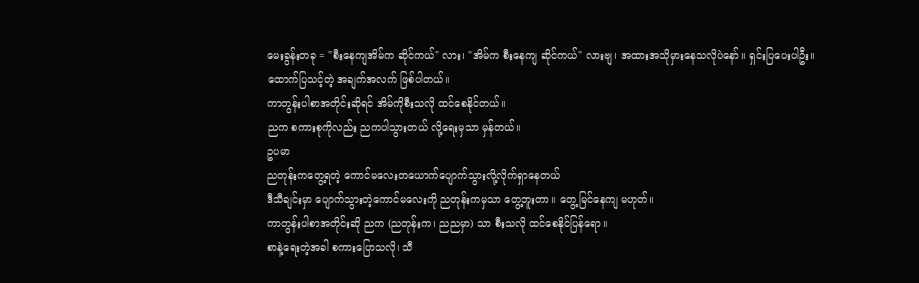မေးခွန်းတခု = "စီးနေကျအိမ်က ဆိုင်ကယ်" လား၊ "အိမ်က စီးနေကျ ဆိုင်ကယ်" လားဗျ၊ အထားအသိုမှားနေသလိုပဲနော်။ ရှင်းပြပေးပါဦး။
ထောက်ပြသင့်တဲ့ အချက်အလက် ဖြစ်ပါတယ်။
ကာတွန်းပါစာအတိုင်းဆိုရင် အိမ်ကိုစီးသလို ထင်စေနိုင်တယ်။
ညက စကားစုကိုလည်း ညကပါသွားတယ် လို့ရေးမှသာ မှန်တယ်။
ဥပမာ
ညတုန်းကတွေ့ရတဲ့ ကောင်မလေးတယောက်ပျောက်သွားလို့လိုက်ရှာနေတယ်
ဒီသီချင်းမှာ ပျောက်သွားတဲ့ကောင်မလေးကို ညတုန်းကမှသာ တွေ့ဘူးတာ။ တွေ့မြင်နေကျ မဟုတ်။
ကာတွန်းပါစာအတိုင်းဆို ညက (ညတုန်းက၊ ညညမှာ) သာ စီးသလို ထင်စေနိုင်ပြန်ရော။
စာနဲ့ရေးတဲ့အခါ စကားပြောသလို၊ သီ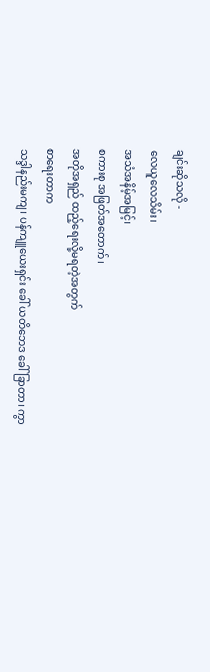ချင်းဆိုသလို -
လေယူလေသိမ်း၊
အသံအနိမ့်အမြင့်၊
စကားစု အဖြတ်အတောက်၊
အတိုအရှည် ထည့်ရေးလို့မရတဲ့အတွက်
စာရေးတာက
သဒ္ဒါနည်းမကျ၊ ပန်ကျူယေးရှင်း ခေါ် ယတိဘေဒ ခေါ် ခြာတာ၊ ကွာ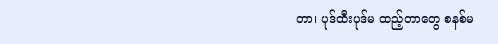တာ၊ ပုဒ်ထီးပုဒ်မ ထည့်တာတွေ စနစ်မ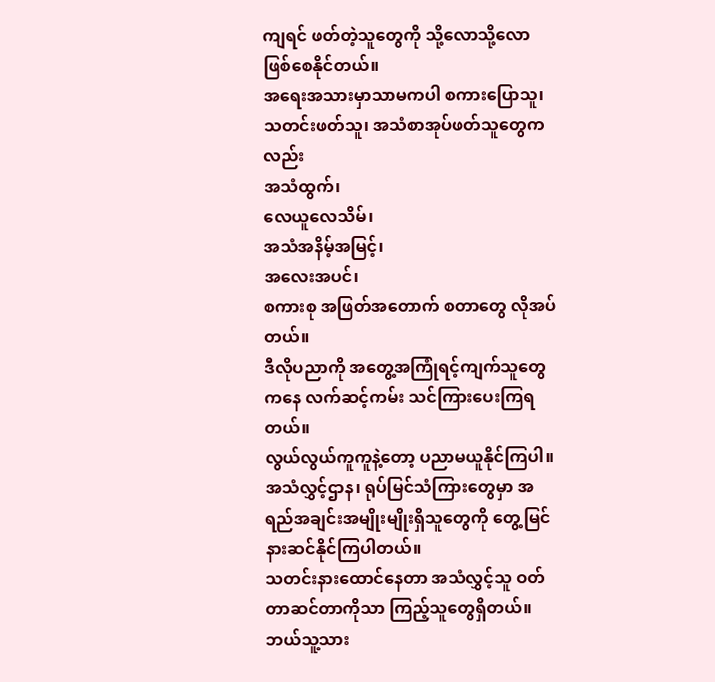ကျရင် ဖတ်တဲ့သူတွေကို သို့လောသို့လော ဖြစ်စေနိုင်တယ်။
အရေးအသားမှာသာမကပါ စကားပြောသူ၊ သတင်းဖတ်သူ၊ အသံစာအုပ်ဖတ်သူတွေကလည်း
အသံထွက်၊
လေယူလေသိမ်၊
အသံအနိမ့်အမြင့်၊
အလေးအပင်၊
စကားစု အဖြတ်အတောက် စတာတွေ လိုအပ်တယ်။
ဒီလိုပညာကို အတွေ့အကြုံရင့်ကျက်သူတွေကနေ လက်ဆင့်ကမ်း သင်ကြားပေးကြရတယ်။
လွယ်လွယ်ကူကူနဲ့တော့ ပညာမယူနိုင်ကြပါ။
အသံလွှင့်ဌာန၊ ရုပ်မြင်သံကြားတွေမှာ အရည်အချင်းအမျိုးမျိုးရှိသူတွေကို တွေ့မြင် နားဆင်နိုင်ကြပါတယ်။
သတင်းနားထောင်နေတာ အသံလွှင့်သူ ဝတ်တာဆင်တာကိုသာ ကြည့်သူတွေရှိတယ်။
ဘယ်သူ့သား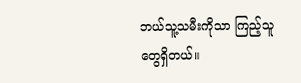ဘယ်သူ့သမီးကိုသာ ကြည့်သူတွေရှိတယ်။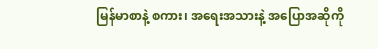မြန်မာစာနဲ့ စကား၊ အရေးအသားနဲ့ အပြောအဆိုကို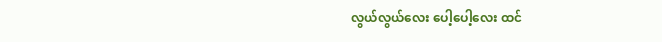လွယ်လွယ်လေး ပေါ့ပေါ့လေး ထင်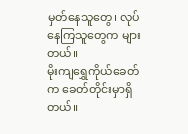မှတ်နေသူတွေ၊ လုပ်နေကြသူတွေက များတယ်။
မိုးကျရွှေကိုယ်ခေတ်က ခေတ်တိုင်းမှာရှိတယ်။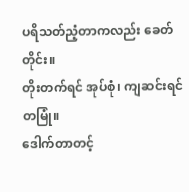ပရိသတ်ညံ့တာကလည်း ခေတ်တိုင်း။
တိုးတက်ရင် အုပ်စုံ၊ ကျဆင်းရင် တမြုံ။
ဒေါက်တာတင့်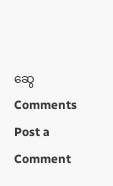ဆွေ
Comments
Post a Comment